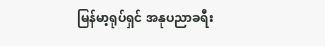မြန်မာ့ရုပ်ရှင် အနုပညာခရီး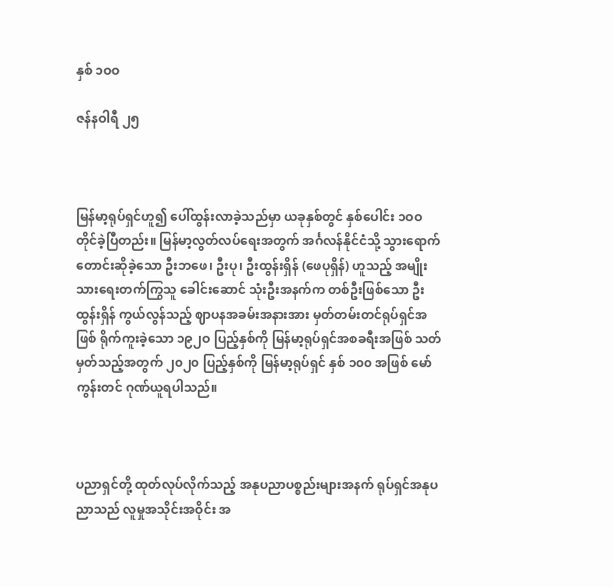နှစ် ၁ဝဝ

ဇန်နဝါရီ ၂၅



မြန်မာ့ရုပ်ရှင်ဟူ၍ ပေါ်ထွန်းလာခဲ့သည်မှာ ယခုနှစ်တွင် နှစ်ပေါင်း ၁ဝဝ တိုင်ခဲ့ပြီတည်း။ မြန်မာ့လွတ်လပ်ရေးအတွက် အင်္ဂလန်နိုင်ငံသို့ သွားရောက်တောင်းဆိုခဲ့သော ဦးဘဖေ၊ ဦးပု၊ ဦးထွန်းရှိန် (ဖေပုရှိန်) ဟူသည့် အမျိုးသားရေးတက်ကြွသူ ခေါင်းဆောင် သုံးဦးအနက်က တစ်ဦးဖြစ်သော ဦးထွန်းရှိန် ကွယ်လွန်သည့် ဈာပနအခမ်းအနားအား မှတ်တမ်းတင်ရုပ်ရှင်အဖြစ် ရိုက်ကူးခဲ့သော ၁၉၂ဝ ပြည့်နှစ်ကို မြန်မာ့ရုပ်ရှင်အစခရီးအဖြစ် သတ်မှတ်သည့်အတွက် ၂၀၂၀ ပြည့်နှစ်ကို မြန်မာ့ရုပ်ရှင် နှစ် ၁၀၀ အဖြစ် မော်ကွန်းတင် ဂုဏ်ယူရပါသည်။



ပညာရှင်တို့ ထုတ်လုပ်လိုက်သည့် အနုပညာပစ္စည်းများအနက် ရုပ်ရှင်အနုပညာသည် လူမှုအသိုင်းအဝိုင်း အ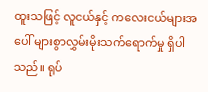ထူးသဖြင့် လူငယ်နှင့် ကလေးငယ်များအပေါ် များစွာလွှမ်းမိုးသက်ရောက်မှု ရှိပါသည်။ ရုပ်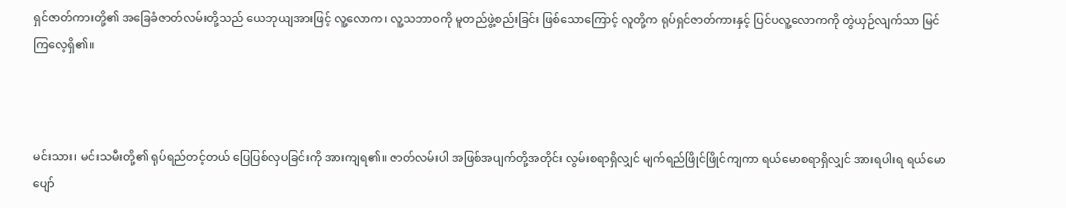ရှင်ဇာတ်ကားတို့၏ အခြေခံဇာတ်လမ်းတို့သည် ယေဘုယျအားဖြင့် လူ့လောက၊ လူ့သဘာဝကို မူတည်ဖွဲ့စည်းခြင်း ဖြစ်သောကြောင့် လူတို့က ရုပ်ရှင်ဇာတ်ကားနှင့် ပြင်ပလူ့လောကကို တွဲယှဉ်လျက်သာ မြင်ကြလေ့ရှိ၏။



မင်းသား၊ မင်းသမီးတို့၏ ရုပ်ရည်တင့်တယ် ပြေပြစ်လှပခြင်းကို အားကျရ၏။ ဇာတ်လမ်းပါ အဖြစ်အပျက်တို့အတိုင်း လွမ်းစရာရှိလျှင် မျက်ရည်ဖြိုင်ဖြိုင်ကျကာ ရယ်မောစရာရှိလျှင် အားရပါးရ ရယ်မောပျော်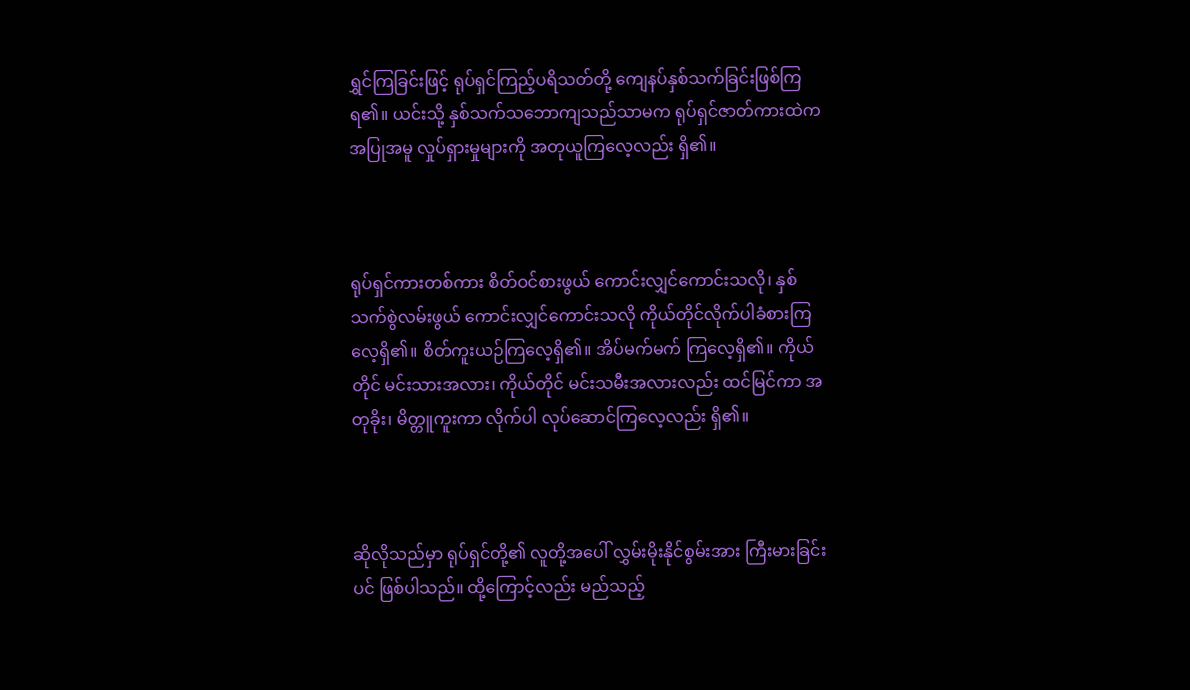ရွှင်ကြခြင်းဖြင့် ရုပ်ရှင်ကြည့်ပရိသတ်တို့ ကျေနပ်နှစ်သက်ခြင်းဖြစ်ကြရ၏။ ယင်းသို့ နှစ်သက်သဘောကျသည်သာမက ရုပ်ရှင်ဇာတ်ကားထဲက အပြုအမူ လှုပ်ရှားမှုများကို အတုယူကြလေ့လည်း ရှိ၏။



ရုပ်ရှင်ကားတစ်ကား စိတ်ဝင်စားဖွယ် ကောင်းလျှင်ကောင်းသလို၊ နှစ်သက်စွဲလမ်းဖွယ် ကောင်းလျှင်ကောင်းသလို ကိုယ်တိုင်လိုက်ပါခံစားကြလေ့ရှိ၏။ စိတ်ကူးယဉ်ကြလေ့ရှိ၏။ အိပ်မက်မက် ကြလေ့ရှိ၏။ ကိုယ်တိုင် မင်းသားအလား၊ ကိုယ်တိုင် မင်းသမီးအလားလည်း ထင်မြင်ကာ အတုခိုး၊ မိတ္တူကူးကာ လိုက်ပါ လုပ်ဆောင်ကြလေ့လည်း ရှိ၏။



ဆိုလိုသည်မှာ ရုပ်ရှင်တို့၏ လူတို့အပေါ် လွှမ်းမိုးနိုင်စွမ်းအား ကြီးမားခြင်းပင် ဖြစ်ပါသည်။ ထို့ကြောင့်လည်း မည်သည့်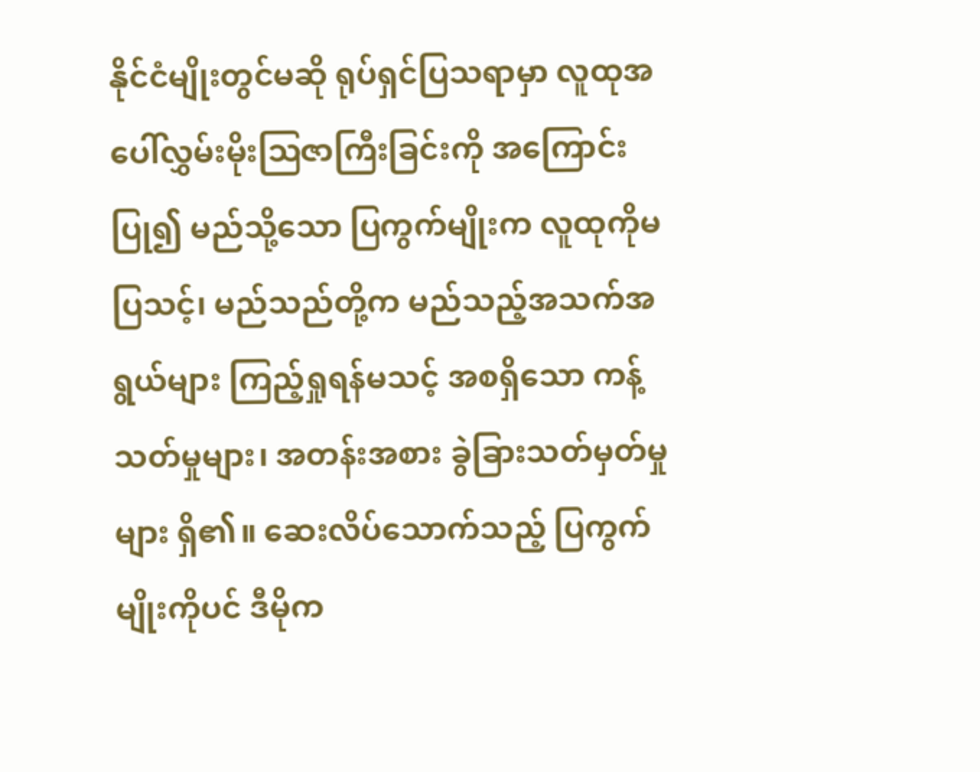နိုင်ငံမျိုးတွင်မဆို ရုပ်ရှင်ပြသရာမှာ လူထုအပေါ်လွှမ်းမိုးဩဇာကြီးခြင်းကို အကြောင်းပြု၍ မည်သို့သော ပြကွက်မျိုးက လူထုကိုမပြသင့်၊ မည်သည်တို့က မည်သည့်အသက်အရွယ်များ ကြည့်ရှုရန်မသင့် အစရှိသော ကန့်သတ်မှုများ၊ အတန်းအစား ခွဲခြားသတ်မှတ်မှုများ ရှိ၏။ ဆေးလိပ်သောက်သည့် ပြကွက်မျိုးကိုပင် ဒီမိုက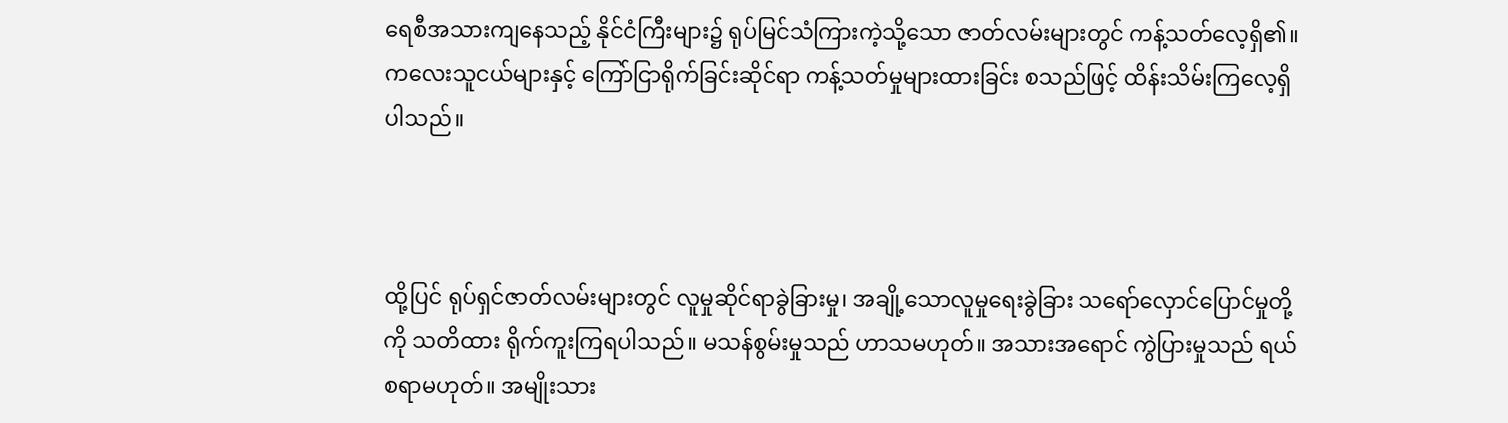ရေစီအသားကျနေသည့် နိုင်ငံကြီးများ၌ ရုပ်မြင်သံကြားကဲ့သို့သော ဇာတ်လမ်းများတွင် ကန့်သတ်လေ့ရှိ၏။ ကလေးသူငယ်များနှင့် ကြော်ငြာရိုက်ခြင်းဆိုင်ရာ ကန့်သတ်မှုများထားခြင်း စသည်ဖြင့် ထိန်းသိမ်းကြလေ့ရှိပါသည်။



ထို့ပြင် ရုပ်ရှင်ဇာတ်လမ်းများတွင် လူမှုဆိုင်ရာခွဲခြားမှု၊ အချို့သောလူမှုရေးခွဲခြား သရော်လှောင်ပြောင်မှုတို့ကို သတိထား ရိုက်ကူးကြရပါသည်။ မသန်စွမ်းမှုသည် ဟာသမဟုတ်။ အသားအရောင် ကွဲပြားမှုသည် ရယ်စရာမဟုတ်။ အမျိုးသား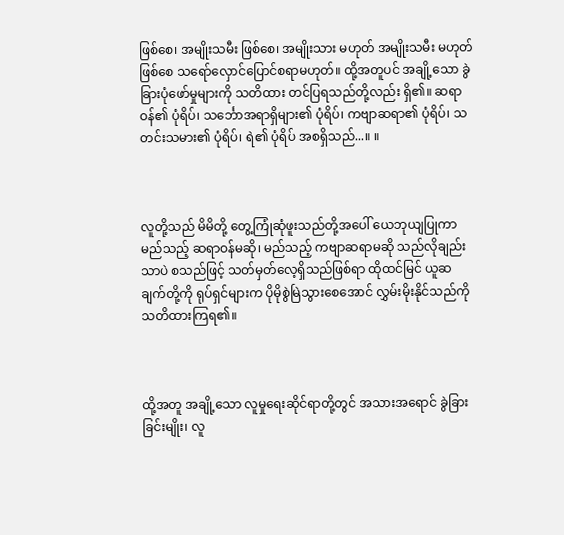ဖြစ်စေ၊ အမျိုးသမီး ဖြစ်စေ၊ အမျိုးသား မဟုတ် အမျိုးသမီး မဟုတ် ဖြစ်စေ သရော်လှောင်ပြောင်စရာမဟုတ်။ ထို့အတူပင် အချို့သော ခွဲခြားပုံဖော်မှုများကို သတိထား တင်ပြရသည်တို့လည်း ရှိ၏။ ဆရာဝန်၏ ပုံရိပ်၊ သင်္ဘောအရာရှိများ၏ ပုံရိပ်၊ ကဗျာဆရာ၏ ပုံရိပ်၊ သတင်းသမား၏ ပုံရိပ်၊ ရဲ၏ ပုံရိပ် အစရှိသည်...။ ။



လူတို့သည် မိမိတို့ တွေ့ကြုံဆုံဖူးသည်တို့အပေါ် ယေဘုယျပြုကာ မည်သည့် ဆရာဝန်မဆို၊ မည်သည့် ကဗျာဆရာမဆို သည်လိုချည်းသာပဲ စသည်ဖြင့် သတ်မှတ်လေ့ရှိသည်ဖြစ်ရာ ထိုထင်မြင် ယူဆချက်တို့ကို ရုပ်ရှင်များက ပိုမိုစွဲမြဲသွားစေအောင် လွှမ်းမိုးနိုင်သည်ကို သတိထားကြရ၏။



ထို့အတူ အချို့သော လူမှုရေးဆိုင်ရာတို့တွင် အသားအရောင် ခွဲခြားခြင်းမျိုး၊ လူ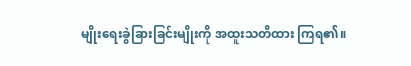မျိုးရေးခွဲခြားခြင်းမျိုးကို အထူးသတိထား ကြရ၏။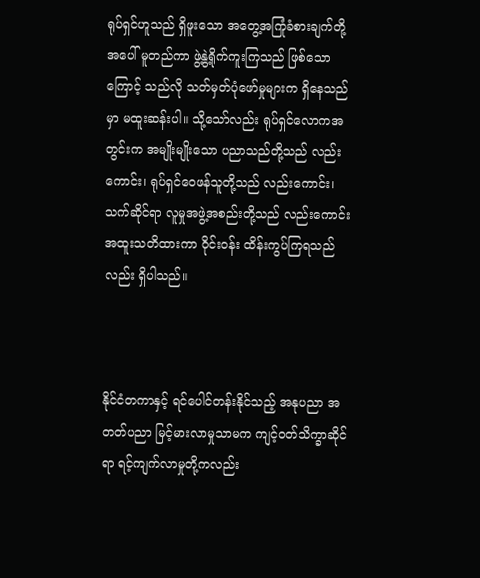ရုပ်ရှင်ဟူသည် ရှိဖူးသော အတွေ့အကြုံခံစားချက်တို့အပေါ် မူတည်ကာ ဖွဲ့နွဲ့ရိုက်ကူးကြသည် ဖြစ်သောကြောင့် သည်လို သတ်မှတ်ပုံဖော်မှုများက ရှိနေသည်မှာ မထူးဆန်းပါ။ သို့သော်လည်း ရုပ်ရှင်လောကအတွင်းက အမျိုးမျိုးသော ပညာသည်တို့သည် လည်းကောင်း၊ ရုပ်ရှင်ဝေဖန်သူတို့သည် လည်းကောင်း၊ သက်ဆိုင်ရာ လူမှုအဖွဲ့အစည်းတို့သည် လည်းကောင်း အထူးသတိထားကာ ဝိုင်းဝန်း ထိန်းကွပ်ကြရသည်လည်း ရှိပါသည်။



နိုင်ငံတကာနှင့် ရင်ပေါင်တန်းနိုင်သည့် အနုပညာ အတတ်ပညာ မြင့်မားလာမှုသာမက ကျင့်ဝတ်သိက္ခာဆိုင်ရာ ရင့်ကျက်လာမှုတို့ကလည်း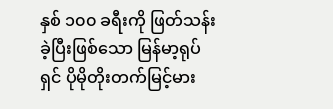နှစ် ၁၀၀ ခရီးကို ဖြတ်သန်းခဲ့ပြီးဖြစ်သော မြန်မာ့ရုပ်ရှင် ပိုမိုတိုးတက်မြင့်မား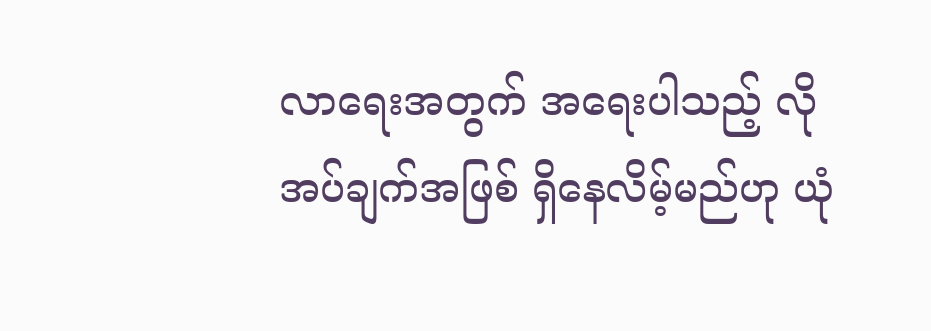လာရေးအတွက် အရေးပါသည့် လိုအပ်ချက်အဖြစ် ရှိနေလိမ့်မည်ဟု ယုံ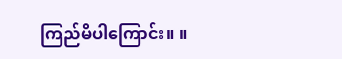ကြည်မိပါကြောင်း။ ။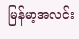မြန်မာ့အလင်း